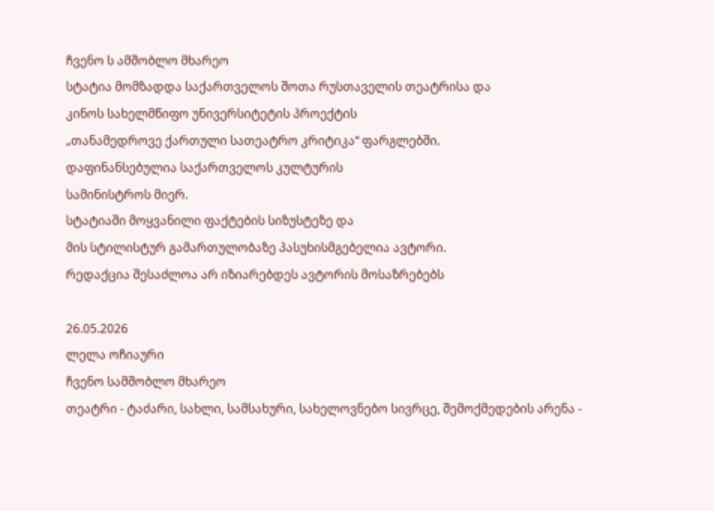ჩვენო ს ამშობლო მხარეო
სტატია მომზადდა საქართველოს შოთა რუსთაველის თეატრისა და
კინოს სახელმწიფო უნივერსიტეტის პროექტის
„თანამედროვე ქართული სათეატრო კრიტიკა“ ფარგლებში.
დაფინანსებულია საქართველოს კულტურის
სამინისტროს მიერ.
სტატიაში მოყვანილი ფაქტების სიზუსტეზე და
მის სტილისტურ გამართულობაზე პასუხისმგებელია ავტორი.
რედაქცია შესაძლოა არ იზიარებდეს ავტორის მოსაზრებებს

26.05.2026
ლელა ოჩიაური
ჩვენო სამშობლო მხარეო
თეატრი - ტაძარი, სახლი, სამსახური, სახელოვნებო სივრცე, შემოქმედების არენა -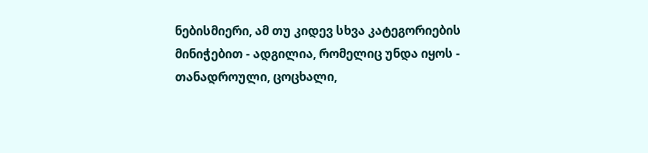ნებისმიერი, ამ თუ კიდევ სხვა კატეგორიების მინიჭებით - ადგილია, რომელიც უნდა იყოს - თანადროული, ცოცხალი,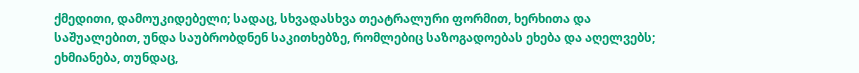ქმედითი, დამოუკიდებელი; სადაც, სხვადასხვა თეატრალური ფორმით, ხერხითა და საშუალებით, უნდა საუბრობდნენ საკითხებზე, რომლებიც საზოგადოებას ეხება და აღელვებს; ეხმიანება, თუნდაც,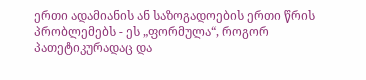ერთი ადამიანის ან საზოგადოების ერთი წრის პრობლემებს - ეს „ფორმულა“, როგორ პათეტიკურადაც და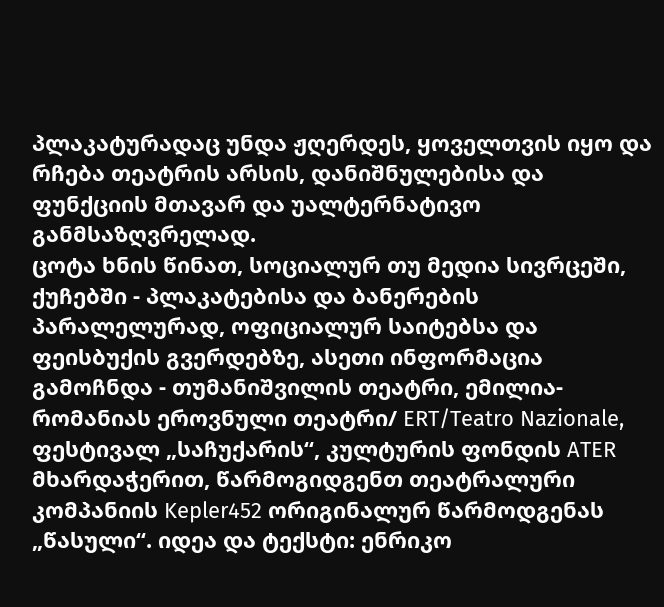პლაკატურადაც უნდა ჟღერდეს, ყოველთვის იყო და რჩება თეატრის არსის, დანიშნულებისა და ფუნქციის მთავარ და უალტერნატივო განმსაზღვრელად.
ცოტა ხნის წინათ, სოციალურ თუ მედია სივრცეში, ქუჩებში - პლაკატებისა და ბანერების პარალელურად, ოფიციალურ საიტებსა და ფეისბუქის გვერდებზე, ასეთი ინფორმაცია გამოჩნდა - თუმანიშვილის თეატრი, ემილია-რომანიას ეროვნული თეატრი/ ERT/Teatro Nazionale, ფესტივალ „საჩუქარის“, კულტურის ფონდის ATER მხარდაჭერით, წარმოგიდგენთ თეატრალური კომპანიის Kepler452 ორიგინალურ წარმოდგენას „წასული“. იდეა და ტექსტი: ენრიკო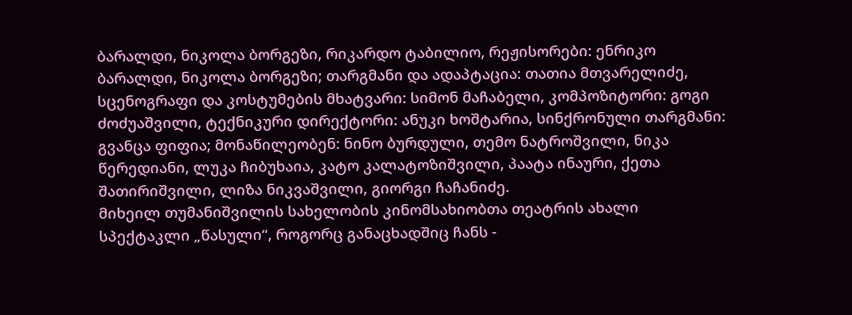ბარალდი, ნიკოლა ბორგეზი, რიკარდო ტაბილიო, რეჟისორები: ენრიკო ბარალდი, ნიკოლა ბორგეზი; თარგმანი და ადაპტაცია: თათია მთვარელიძე, სცენოგრაფი და კოსტუმების მხატვარი: სიმონ მაჩაბელი, კომპოზიტორი: გოგი ძოძუაშვილი, ტექნიკური დირექტორი: ანუკი ხოშტარია, სინქრონული თარგმანი: გვანცა ფიფია; მონაწილეობენ: ნინო ბურდული, თემო ნატროშვილი, ნიკა წერედიანი, ლუკა ჩიბუხაია, კატო კალატოზიშვილი, პაატა ინაური, ქეთა შათირიშვილი, ლიზა ნიკვაშვილი, გიორგი ჩაჩანიძე.
მიხეილ თუმანიშვილის სახელობის კინომსახიობთა თეატრის ახალი სპექტაკლი „წასული“, როგორც განაცხადშიც ჩანს -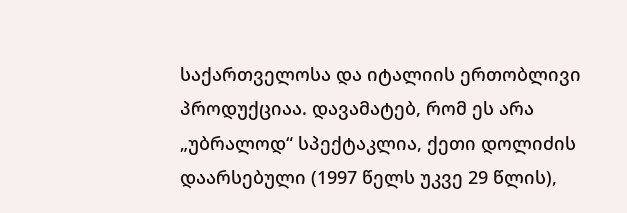საქართველოსა და იტალიის ერთობლივი პროდუქციაა. დავამატებ, რომ ეს არა „უბრალოდ“ სპექტაკლია, ქეთი დოლიძის დაარსებული (1997 წელს უკვე 29 წლის),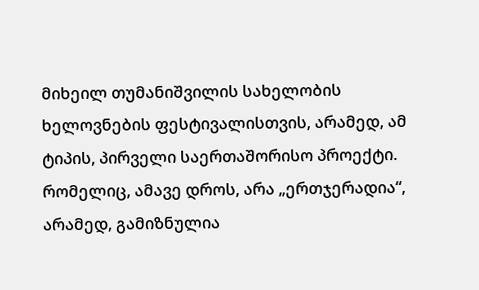მიხეილ თუმანიშვილის სახელობის ხელოვნების ფესტივალისთვის, არამედ, ამ ტიპის, პირველი საერთაშორისო პროექტი. რომელიც, ამავე დროს, არა „ერთჯერადია“, არამედ, გამიზნულია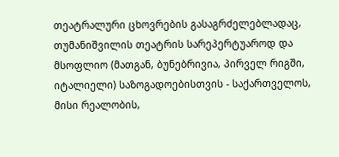თეატრალური ცხოვრების გასაგრძელებლადაც, თუმანიშვილის თეატრის სარეპერტუაროდ და მსოფლიო (მათგან, ბუნებრივია, პირველ რიგში, იტალიელი) საზოგადოებისთვის - საქართველოს, მისი რეალობის,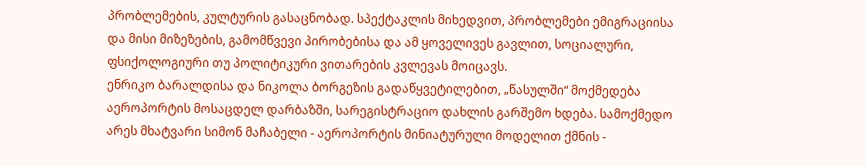პრობლემების, კულტურის გასაცნობად. სპექტაკლის მიხედვით, პრობლემები ემიგრაციისა და მისი მიზეზების, გამომწვევი პირობებისა და ამ ყოველივეს გავლით, სოციალური, ფსიქოლოგიური თუ პოლიტიკური ვითარების კვლევას მოიცავს.
ენრიკო ბარალდისა და ნიკოლა ბორგეზის გადაწყვეტილებით, „წასულში“ მოქმედება აეროპორტის მოსაცდელ დარბაზში, სარეგისტრაციო დახლის გარშემო ხდება. სამოქმედო არეს მხატვარი სიმონ მაჩაბელი - აეროპორტის მინიატურული მოდელით ქმნის -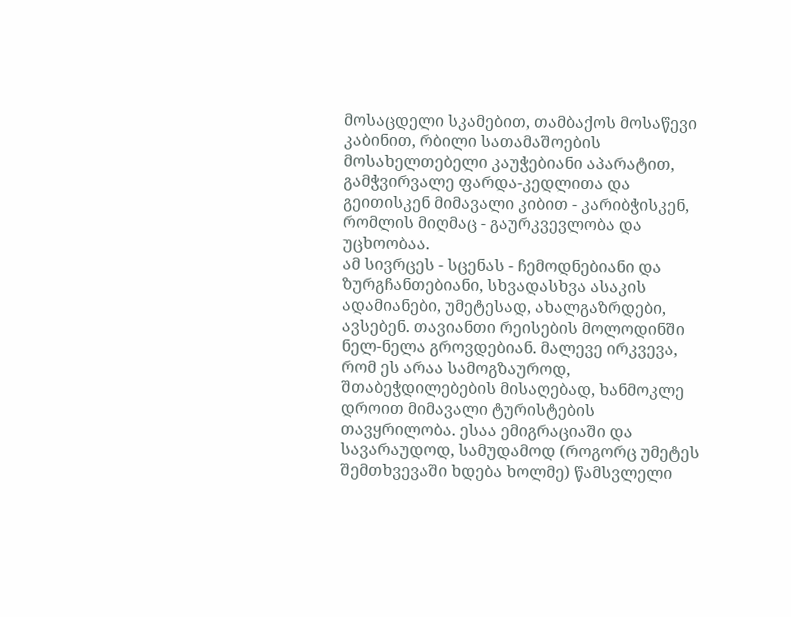მოსაცდელი სკამებით, თამბაქოს მოსაწევი კაბინით, რბილი სათამაშოების მოსახელთებელი კაუჭებიანი აპარატით, გამჭვირვალე ფარდა-კედლითა და გეითისკენ მიმავალი კიბით - კარიბჭისკენ, რომლის მიღმაც - გაურკვევლობა და უცხოობაა.
ამ სივრცეს - სცენას - ჩემოდნებიანი და ზურგჩანთებიანი, სხვადასხვა ასაკის ადამიანები, უმეტესად, ახალგაზრდები, ავსებენ. თავიანთი რეისების მოლოდინში ნელ-ნელა გროვდებიან. მალევე ირკვევა, რომ ეს არაა სამოგზაუროდ, შთაბეჭდილებების მისაღებად, ხანმოკლე დროით მიმავალი ტურისტების თავყრილობა. ესაა ემიგრაციაში და სავარაუდოდ, სამუდამოდ (როგორც უმეტეს შემთხვევაში ხდება ხოლმე) წამსვლელი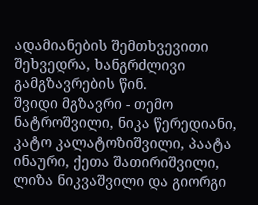ადამიანების შემთხვევითი შეხვედრა, ხანგრძლივი გამგზავრების წინ.
შვიდი მგზავრი - თემო ნატროშვილი, ნიკა წერედიანი, კატო კალატოზიშვილი, პაატა ინაური, ქეთა შათირიშვილი, ლიზა ნიკვაშვილი და გიორგი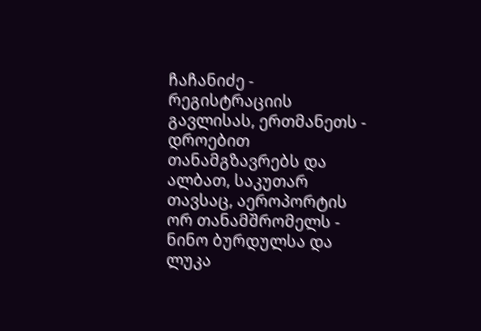ჩაჩანიძე - რეგისტრაციის გავლისას, ერთმანეთს - დროებით თანამგზავრებს და ალბათ, საკუთარ თავსაც, აეროპორტის ორ თანამშრომელს - ნინო ბურდულსა და ლუკა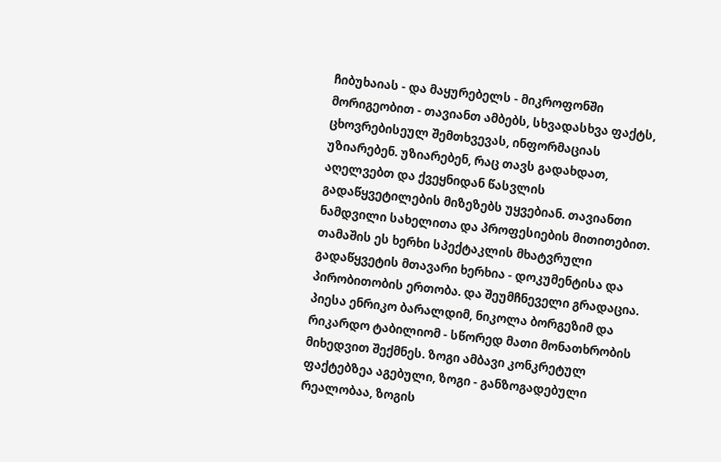ჩიბუხაიას - და მაყურებელს - მიკროფონში მორიგეობით - თავიანთ ამბებს, სხვადასხვა ფაქტს, ცხოვრებისეულ შემთხვევას, ინფორმაციას უზიარებენ. უზიარებენ, რაც თავს გადახდათ, აღელვებთ და ქვეყნიდან წასვლის გადაწყვეტილების მიზეზებს უყვებიან. თავიანთი ნამდვილი სახელითა და პროფესიების მითითებით. თამაშის ეს ხერხი სპექტაკლის მხატვრული გადაწყვეტის მთავარი ხერხია - დოკუმენტისა და პირობითობის ერთობა. და შეუმჩნეველი გრადაცია.
პიესა ენრიკო ბარალდიმ, ნიკოლა ბორგეზიმ და რიკარდო ტაბილიომ - სწორედ მათი მონათხრობის მიხედვით შექმნეს. ზოგი ამბავი კონკრეტულ ფაქტებზეა აგებული, ზოგი - განზოგადებული რეალობაა, ზოგის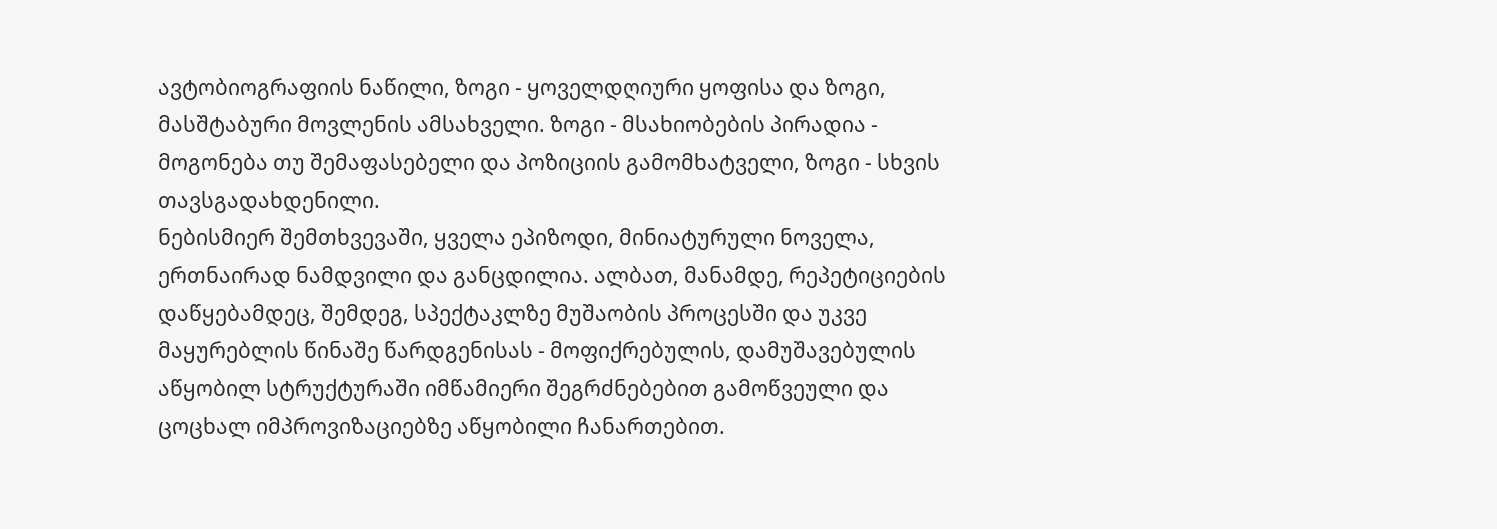ავტობიოგრაფიის ნაწილი, ზოგი - ყოველდღიური ყოფისა და ზოგი, მასშტაბური მოვლენის ამსახველი. ზოგი - მსახიობების პირადია - მოგონება თუ შემაფასებელი და პოზიციის გამომხატველი, ზოგი - სხვის თავსგადახდენილი.
ნებისმიერ შემთხვევაში, ყველა ეპიზოდი, მინიატურული ნოველა, ერთნაირად ნამდვილი და განცდილია. ალბათ, მანამდე, რეპეტიციების დაწყებამდეც, შემდეგ, სპექტაკლზე მუშაობის პროცესში და უკვე მაყურებლის წინაშე წარდგენისას - მოფიქრებულის, დამუშავებულის აწყობილ სტრუქტურაში იმწამიერი შეგრძნებებით გამოწვეული და ცოცხალ იმპროვიზაციებზე აწყობილი ჩანართებით.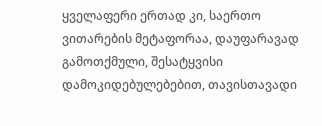ყველაფერი ერთად კი, საერთო ვითარების მეტაფორაა, დაუფარავად გამოთქმული, შესატყვისი დამოკიდებულებებით, თავისთავადი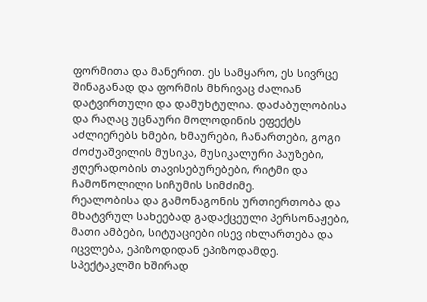ფორმითა და მანერით. ეს სამყარო, ეს სივრცე შინაგანად და ფორმის მხრივაც ძალიან დატვირთული და დამუხტულია. დაძაბულობისა და რაღაც უცნაური მოლოდინის ეფექტს აძლიერებს ხმები, ხმაურები, ჩანართები, გოგი ძოძუაშვილის მუსიკა, მუსიკალური პაუზები, ჟღერადობის თავისებურებები, რიტმი და ჩამოწოლილი სიჩუმის სიმძიმე.
რეალობისა და გამონაგონის ურთიერთობა და მხატვრულ სახეებად გადაქცეული პერსონაჟები, მათი ამბები, სიტუაციები ისევ იხლართება და იცვლება, ეპიზოდიდან ეპიზოდამდე. სპექტაკლში ხშირად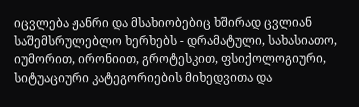იცვლება ჟანრი და მსახიობებიც ხშირად ცვლიან საშემსრულებლო ხერხებს - დრამატული, სახასიათო, იუმორით, ირონიით, გროტესკით, ფსიქოლოგიური, სიტუაციური კატეგორიების მიხედვითა და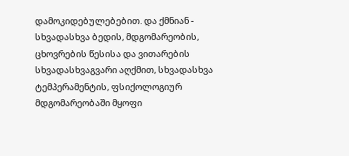დამოკიდებულებებით. და ქმნიან - სხვადასხვა ბედის, მდგომარეობის, ცხოვრების წესისა და ვითარების სხვადასხვაგვარი აღქმით, სხვადასხვა ტემპერამენტის, ფსიქოლოგიურ მდგომარეობაში მყოფი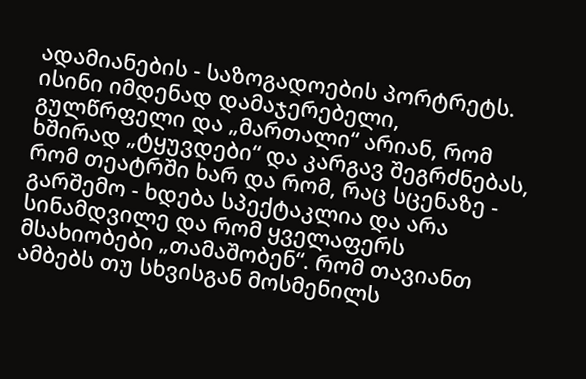ადამიანების - საზოგადოების პორტრეტს.
ისინი იმდენად დამაჯერებელი, გულწრფელი და „მართალი“ არიან, რომ ხშირად „ტყუვდები“ და კარგავ შეგრძნებას, რომ თეატრში ხარ და რომ, რაც სცენაზე - გარშემო - ხდება სპექტაკლია და არა სინამდვილე და რომ ყველაფერს მსახიობები „თამაშობენ“. რომ თავიანთ ამბებს თუ სხვისგან მოსმენილს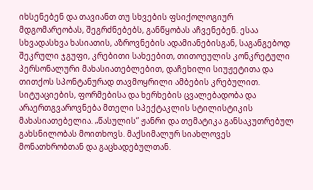იხსენებენ და თავიანთ თუ სხვების ფსიქოლოგიურ მდგომარეობას, შეგრძნებებს, განწყობას აჩვენებენ. ესაა სხვადასხვა ხასიათის, აზროვნების ადამიანებისგან, საგანგებოდ შეკრული ჯგუფი, კრებითი სახეებით, თითოეულის კონკრეტული პერსონალური მახასიათებლებით, დაჩეხილი სიუჟეტითა და თითქოს სპონტანურად თავმოყრილი ამბების კრებულით.
სიტუაციების, ფორმებისა და ხერხების ცვალებადობა და არაერთგვაროვნება მთელი სპექტაკლის სტილისტიკის მახასიათებელია. „წასულის“ ჟანრი და თემატიკა განსაკუთრებულ გახსნილობას მოითხოვს. მაქსიმალურ სიახლოვეს მონათხრობთან და გაცხადებულთან.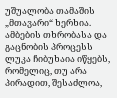უშუალობა თამაშის „მთავარი“ ხერხია.
ამბების თხრობასა და გაცნობის პროცესს ლუკა ჩიბუხაია იწყებს, რომელიც, თუ არა პირადით, შესაძლოა,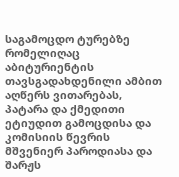საგამოცდო ტურებზე რომელიღაც აბიტურიენტის თავსგადახდენილი ამბით აღწერს ვითარებას, პატარა და ქმედითი ეტიუდით გამოცდისა და კომისიის წევრის მშვენიერ პაროდიასა და შარჟს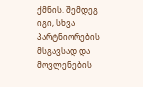ქმნის. შემდეგ იგი, სხვა პარტნიორების მსგავსად და მოვლენების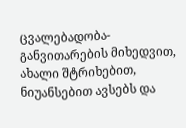ცვალებადობა-განვითარების მიხედვით, ახალი შტრიხებით, ნიუანსებით ავსებს და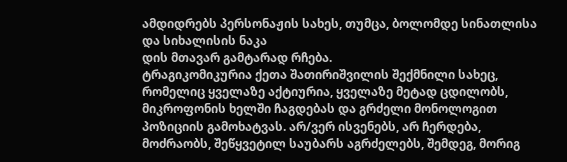ამდიდრებს პერსონაჟის სახეს, თუმცა, ბოლომდე სინათლისა და სიხალისის ნაკა
დის მთავარ გამტარად რჩება.
ტრაგიკომიკურია ქეთა შათირიშვილის შექმნილი სახეც, რომელიც ყველაზე აქტიურია, ყველაზე მეტად ცდილობს, მიკროფონის ხელში ჩაგდებას და გრძელი მონოლოგით პოზიციის გამოხატვას. არ/ვერ ისვენებს, არ ჩერდება, მოძრაობს, შეწყვეტილ საუბარს აგრძელებს, შემდეგ, მორიგ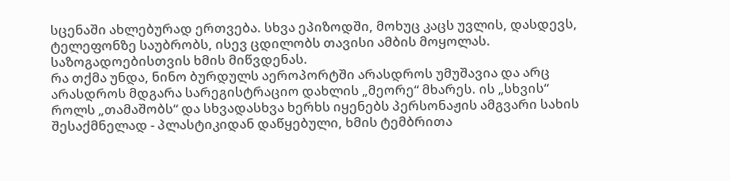სცენაში ახლებურად ერთვება. სხვა ეპიზოდში, მოხუც კაცს უვლის, დასდევს, ტელეფონზე საუბრობს, ისევ ცდილობს თავისი ამბის მოყოლას. საზოგადოებისთვის ხმის მიწვდენას.
რა თქმა უნდა, ნინო ბურდულს აეროპორტში არასდროს უმუშავია და არც არასდროს მდგარა სარეგისტრაციო დახლის „მეორე“ მხარეს. ის „სხვის“ როლს „თამაშობს“ და სხვადასხვა ხერხს იყენებს პერსონაჟის ამგვარი სახის შესაქმნელად - პლასტიკიდან დაწყებული, ხმის ტემბრითა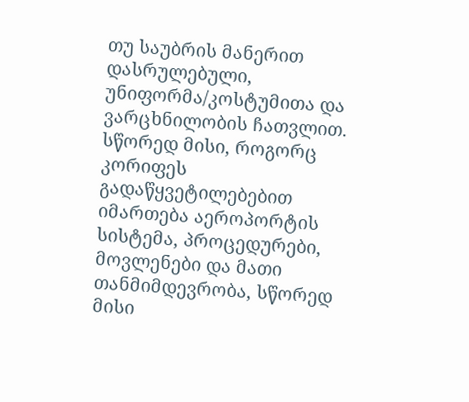თუ საუბრის მანერით დასრულებული, უნიფორმა/კოსტუმითა და ვარცხნილობის ჩათვლით. სწორედ მისი, როგორც კორიფეს გადაწყვეტილებებით იმართება აეროპორტის სისტემა, პროცედურები, მოვლენები და მათი თანმიმდევრობა, სწორედ მისი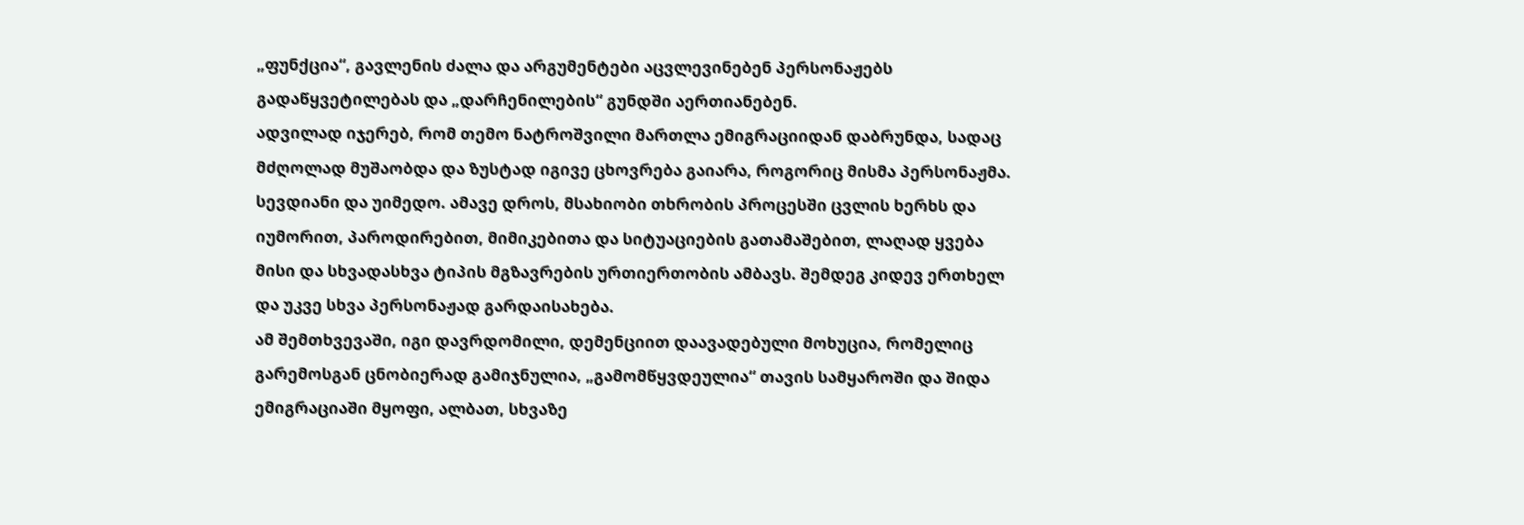„ფუნქცია“, გავლენის ძალა და არგუმენტები აცვლევინებენ პერსონაჟებს გადაწყვეტილებას და „დარჩენილების“ გუნდში აერთიანებენ.
ადვილად იჯერებ, რომ თემო ნატროშვილი მართლა ემიგრაციიდან დაბრუნდა, სადაც მძღოლად მუშაობდა და ზუსტად იგივე ცხოვრება გაიარა, როგორიც მისმა პერსონაჟმა. სევდიანი და უიმედო. ამავე დროს, მსახიობი თხრობის პროცესში ცვლის ხერხს და იუმორით, პაროდირებით, მიმიკებითა და სიტუაციების გათამაშებით, ლაღად ყვება მისი და სხვადასხვა ტიპის მგზავრების ურთიერთობის ამბავს. შემდეგ კიდევ ერთხელ და უკვე სხვა პერსონაჟად გარდაისახება.
ამ შემთხვევაში, იგი დავრდომილი, დემენციით დაავადებული მოხუცია, რომელიც გარემოსგან ცნობიერად გამიჯნულია, „გამომწყვდეულია“ თავის სამყაროში და შიდა ემიგრაციაში მყოფი, ალბათ, სხვაზე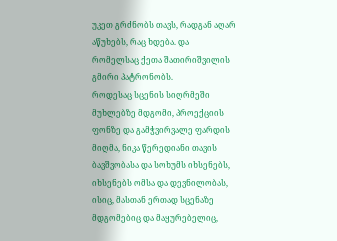უკეთ გრძნობს თავს, რადგან აღარ აწუხებს, რაც ხდება. და რომელსაც ქეთა შათირიშვილის გმირი პატრონობს.
როდესაც სცენის სიღრმეში მუხლებზე მდგომი, პროექციის ფონზე და გამჭვირვალე ფარდის მიღმა, ნიკა წერედიანი თავის ბავშვობასა და სოხუმს იხსენებს, იხსენებს ომსა და დევნილობას, ისიც, მასთან ერთად სცენაზე მდგომებიც და მაყურებელიც,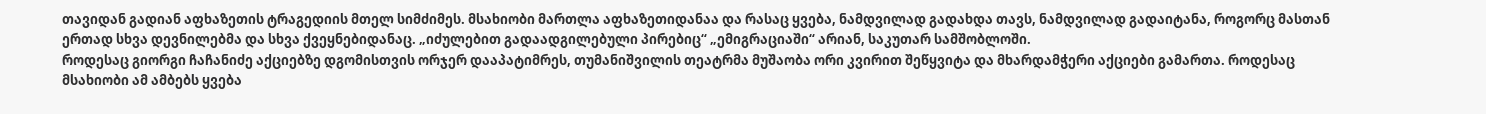თავიდან გადიან აფხაზეთის ტრაგედიის მთელ სიმძიმეს. მსახიობი მართლა აფხაზეთიდანაა და რასაც ყვება, ნამდვილად გადახდა თავს, ნამდვილად გადაიტანა, როგორც მასთან ერთად სხვა დევნილებმა და სხვა ქვეყნებიდანაც. „იძულებით გადაადგილებული პირებიც“ „ემიგრაციაში“ არიან, საკუთარ სამშობლოში.
როდესაც გიორგი ჩაჩანიძე აქციებზე დგომისთვის ორჯერ დააპატიმრეს, თუმანიშვილის თეატრმა მუშაობა ორი კვირით შეწყვიტა და მხარდამჭერი აქციები გამართა. როდესაც მსახიობი ამ ამბებს ყვება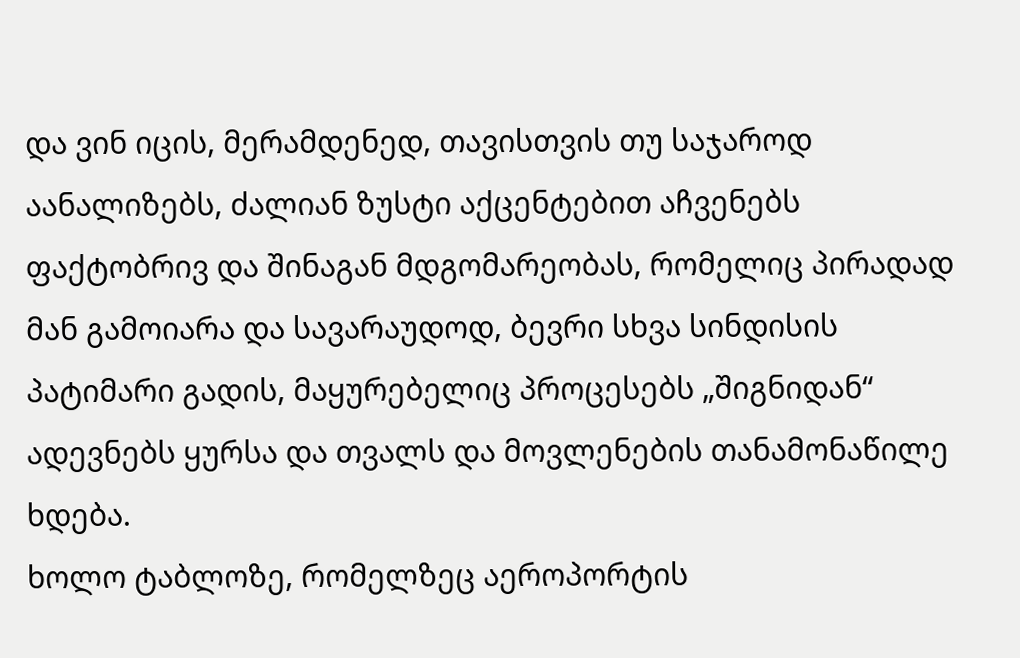და ვინ იცის, მერამდენედ, თავისთვის თუ საჯაროდ აანალიზებს, ძალიან ზუსტი აქცენტებით აჩვენებს ფაქტობრივ და შინაგან მდგომარეობას, რომელიც პირადად მან გამოიარა და სავარაუდოდ, ბევრი სხვა სინდისის პატიმარი გადის, მაყურებელიც პროცესებს „შიგნიდან“ ადევნებს ყურსა და თვალს და მოვლენების თანამონაწილე ხდება.
ხოლო ტაბლოზე, რომელზეც აეროპორტის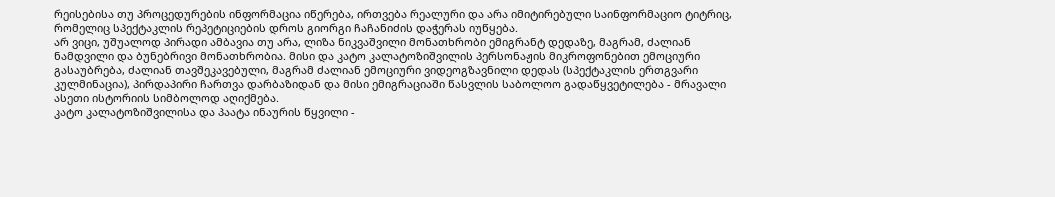რეისებისა თუ პროცედურების ინფორმაცია იწერება, ირთვება რეალური და არა იმიტირებული საინფორმაციო ტიტრიც, რომელიც სპექტაკლის რეპეტიციების დროს გიორგი ჩაჩანიძის დაჭერას იუწყება.
არ ვიცი, უშუალოდ პირადი ამბავია თუ არა, ლიზა ნიკვაშვილი მონათხრობი ემიგრანტ დედაზე, მაგრამ, ძალიან ნამდვილი და ბუნებრივი მონათხრობია. მისი და კატო კალატოზიშვილის პერსონაჟის მიკროფონებით ემოციური გასაუბრება, ძალიან თავშეკავებული, მაგრამ ძალიან ემოციური ვიდეოგზავნილი დედას (სპექტაკლის ერთგვარი კულმინაცია), პირდაპირი ჩართვა დარბაზიდან და მისი ემიგრაციაში წასვლის საბოლოო გადაწყვეტილება - მრავალი ასეთი ისტორიის სიმბოლოდ აღიქმება.
კატო კალატოზიშვილისა და პაატა ინაურის წყვილი -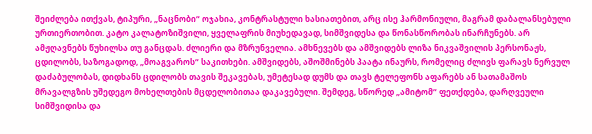შეიძლება ითქვას, ტიპური, „ნაცნობი“ ოჯახია, კონტრასტული ხასიათებით, არც ისე ჰარმონიული, მაგრამ დაბალანსებული ურთიერთობით. კატო კალატოზიშვილი, ყველაფრის მიუხედავად, სიმშვიდესა და წონასწორობას ინარჩუნებს. არ ამჟღავნებს წუხილსა თუ განცდას. ძლიერი და მზრუნველია. ამხნევებს და ამშვიდებს ლიზა ნიკვაშვილის პერსონაჟს, ცდილობს, საზოგადოდ, „მოაგვაროს“ საკითხები. ამშვიდებს, აშოშმინებს პაატა ინაურს, რომელიც ძლივს ფარავს ნერვულ დაძაბულობას, დიდხანს ცდილობს თავის შეკავებას, უმეტესად დუმს და თავს ტელეფონს აფარებს ან სათამაშოს მრავალგზის უშედეგო მოხელთების მცდელობითაა დაკავებული. შემდეგ, სწორედ „ამიტომ“ ფეთქდება, დარღვეული სიმშვიდისა და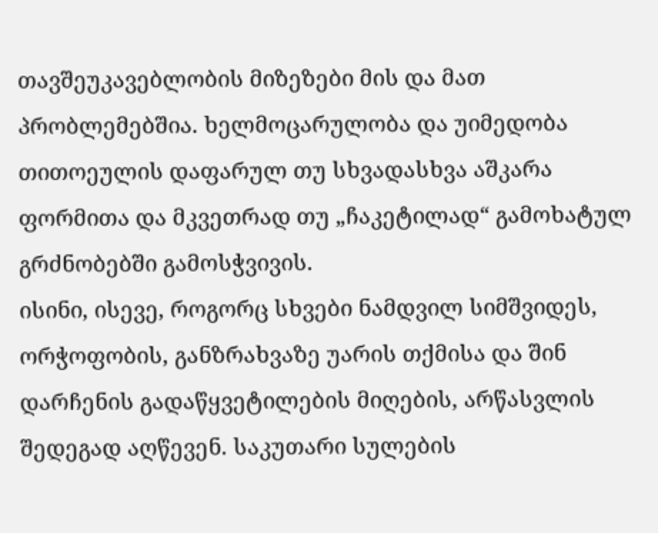თავშეუკავებლობის მიზეზები მის და მათ პრობლემებშია. ხელმოცარულობა და უიმედობა თითოეულის დაფარულ თუ სხვადასხვა აშკარა ფორმითა და მკვეთრად თუ „ჩაკეტილად“ გამოხატულ გრძნობებში გამოსჭვივის.
ისინი, ისევე, როგორც სხვები ნამდვილ სიმშვიდეს, ორჭოფობის, განზრახვაზე უარის თქმისა და შინ დარჩენის გადაწყვეტილების მიღების, არწასვლის შედეგად აღწევენ. საკუთარი სულების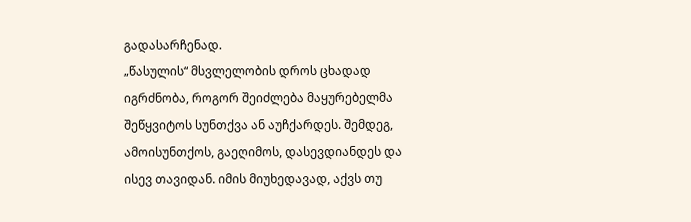გადასარჩენად.
„წასულის“ მსვლელობის დროს ცხადად იგრძნობა, როგორ შეიძლება მაყურებელმა შეწყვიტოს სუნთქვა ან აუჩქარდეს. შემდეგ, ამოისუნთქოს, გაეღიმოს, დასევდიანდეს და ისევ თავიდან. იმის მიუხედავად, აქვს თუ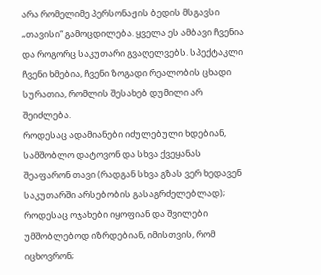არა რომელიმე პერსონაჟის ბედის მსგავსი „თავისი“ გამოცდილება. ყველა ეს ამბავი ჩვენია და როგორც საკუთარი გვაღელვებს. სპექტაკლი ჩვენი ხმებია, ჩვენი ზოგადი რეალობის ცხადი სურათია, რომლის შესახებ დუმილი არ შეიძლება.
როდესაც ადამიანები იძულებული ხდებიან, სამშობლო დატოვონ და სხვა ქვეყანას
შეაფარონ თავი (რადგან სხვა გზას ვერ ხედავენ საკუთარში არსებობის გასაგრძელებლად);
როდესაც ოჯახები იყოფიან და შვილები უმშობლებოდ იზრდებიან, იმისთვის, რომ იცხოვრონ;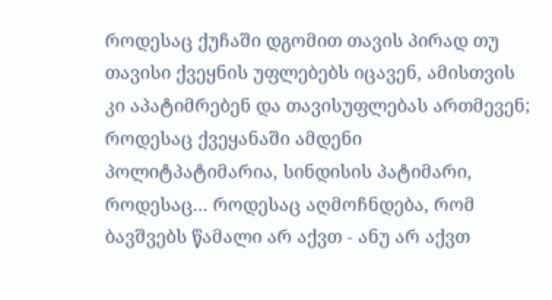როდესაც ქუჩაში დგომით თავის პირად თუ თავისი ქვეყნის უფლებებს იცავენ, ამისთვის კი აპატიმრებენ და თავისუფლებას ართმევენ; როდესაც ქვეყანაში ამდენი პოლიტპატიმარია, სინდისის პატიმარი, როდესაც... როდესაც აღმოჩნდება, რომ ბავშვებს წამალი არ აქვთ - ანუ არ აქვთ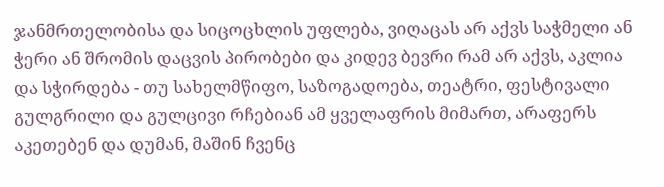ჯანმრთელობისა და სიცოცხლის უფლება, ვიღაცას არ აქვს საჭმელი ან ჭერი ან შრომის დაცვის პირობები და კიდევ ბევრი რამ არ აქვს, აკლია და სჭირდება - თუ სახელმწიფო, საზოგადოება, თეატრი, ფესტივალი გულგრილი და გულცივი რჩებიან ამ ყველაფრის მიმართ, არაფერს აკეთებენ და დუმან, მაშინ ჩვენც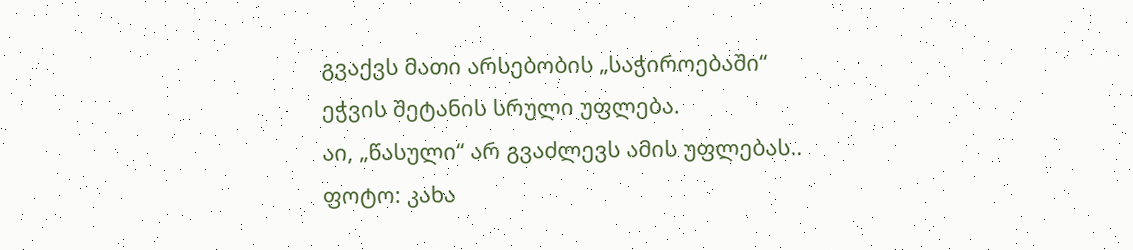გვაქვს მათი არსებობის „საჭიროებაში“ ეჭვის შეტანის სრული უფლება.
აი, „წასული“ არ გვაძლევს ამის უფლებას..
ფოტო: კახა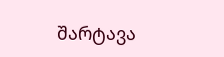შარტავა